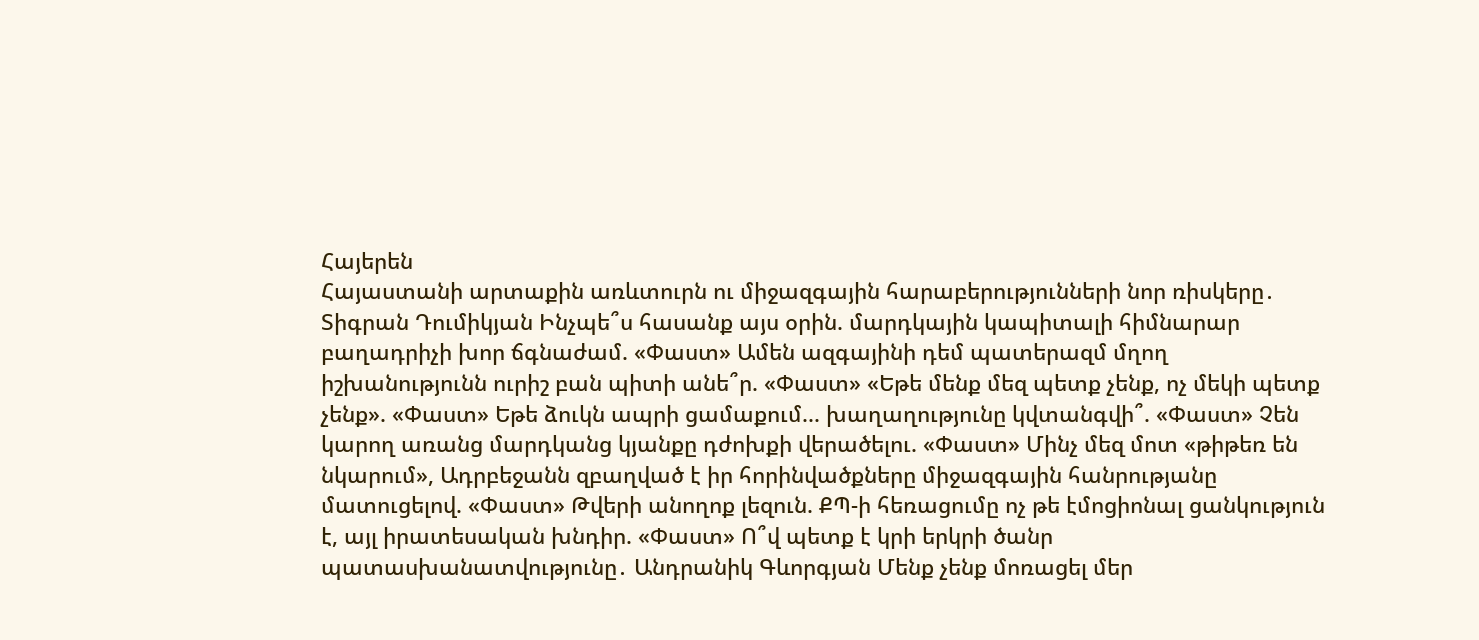Հայերեն
Հայաստանի արտաքին առևտուրն ու միջազգային հարաբերությունների նոր ռիսկերը․ Տիգրան Դումիկյան Ինչպե՞ս հասանք այս օրին. մարդկային կապիտալի հիմնարար բաղադրիչի խոր ճգնաժամ. «Փաստ» Ամեն ազգայինի դեմ պատերազմ մղող իշխանությունն ուրիշ բան պիտի անե՞ր. «Փաստ» «Եթե մենք մեզ պետք չենք, ոչ մեկի պետք չենք». «Փաստ» Եթե ձուկն ապրի ցամաքում... խաղաղությունը կվտանգվի՞. «Փաստ» Չեն կարող առանց մարդկանց կյանքը դժոխքի վերածելու. «Փաստ» Մինչ մեզ մոտ «թիթեռ են նկարում», Ադրբեջանն զբաղված է իր հորինվածքները միջազգային հանրությանը մատուցելով. «Փաստ» Թվերի անողոք լեզուն. ՔՊ-ի հեռացումը ոչ թե էմոցիոնալ ցանկություն է, այլ իրատեսական խնդիր. «Փաստ» Ո՞վ պետք է կրի երկրի ծանր պատասխանատվությունը․ Անդրանիկ Գևորգյան Մենք չենք մոռացել մեր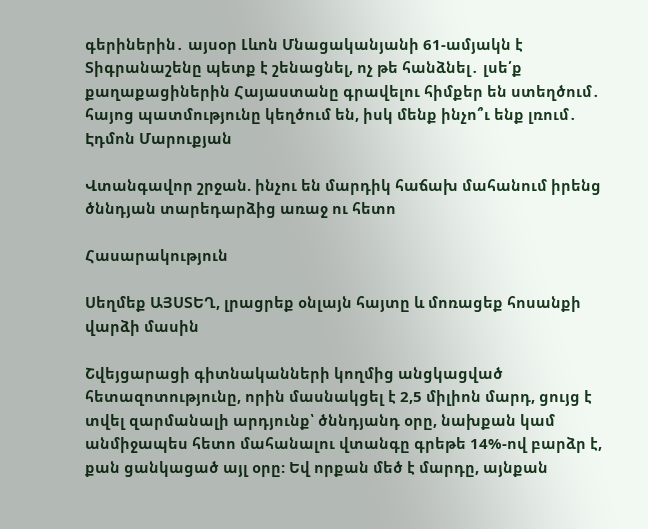գերիներին․ այսօր Լևոն Մնացականյանի 61-ամյակն է Տիգրանաշենը պետք է շենացնել, ոչ թե հանձնել․ լսե՛ք քաղաքացիներին Հայաստանը գրավելու հիմքեր են ստեղծում․ հայոց պատմությունը կեղծում են, իսկ մենք ինչո՞ւ ենք լռում․ Էդմոն Մարուքյան

Վտանգավոր շրջան. ինչու են մարդիկ հաճախ մահանում իրենց ծննդյան տարեդարձից առաջ ու հետո

Հասարակություն

Սեղմեք ԱՅՍՏԵՂ, լրացրեք օնլայն հայտը և մոռացեք հոսանքի վարձի մասին

Շվեյցարացի գիտնականների կողմից անցկացված հետազոտությունը, որին մասնակցել է 2,5 միլիոն մարդ, ցույց է տվել զարմանալի արդյունք՝ ծննդյանդ օրը, նախքան կամ անմիջապես հետո մահանալու վտանգը գրեթե 14%-ով բարձր է, քան ցանկացած այլ օրը: Եվ որքան մեծ է մարդը, այնքան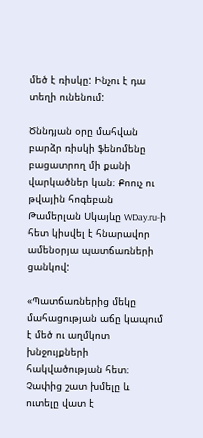մեծ է ռիսկը: Ինչու է դա տեղի ունենում:

Ծննդյան օրը մահվան բարձր ռիսկի ֆենոմենը բացատրող մի քանի վարկածներ կան։ Քոուչ ու թվային հոգեբան Թամերլան Սկայևը WDay.ru-ի հետ կիսվել է հնարավոր ամենօրյա պատճառների ցանկով:

«Պատճառներից մեկը մահացության աճը կապում է մեծ ու աղմկոտ խնջույքների հակվածության հետ։ Չափից շատ խմելը և ուտելը վատ է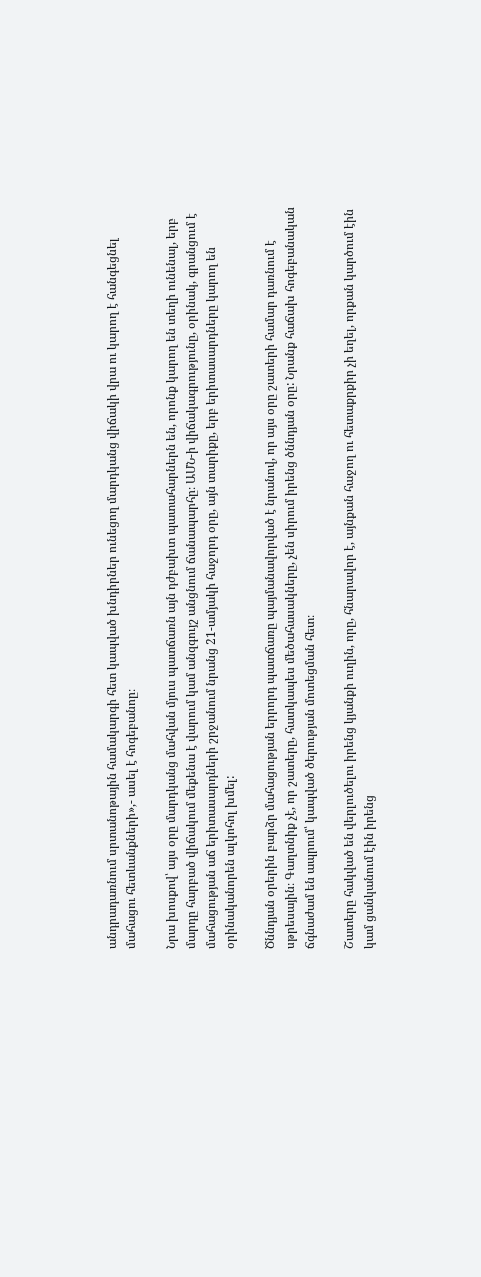անդրադառնում սրտանոթային համակարգի հետ կապված խնդիրներ ունեցող մարդկանց վիճակի վրա ու կարող է հանգեցնել մահացու հետևանքների»,- ասել է հոգեբանոը։

Նրա խոսքով՝ այս օրը մարդկանց մահվան մյուս պատճառն այն դժբախտ պատահարներն են, որոնք կարող են տեղի ունենալ, երբ մարդը հարբած վիճակում մեքենա է վարում կամ անզգույշ անցնում ճանապարհը։ ԱՄՆ-ի վիճակագրությունը, օրինակ, գրանցում է մահացության աճ երիտասարդների շրջանում նրանց 21-ամյակի հաջորդ օրը, այն տարիքը, երբ երիտասարդները կարող են օրինականորեն ալկոհոլ խմել:

Ծննդյան օրերին բարձր մահացության երրորդ պատճառը պայմանավորված է նրանով, որ այս օրը շատերի համար դառնում է սթրեսային։ Գաղտնիք չէ, որ շատերը, հատկապես մեծահասակները, չեն սիրում իրենց ծննդյան օրը: Նրանք հաճախ հոգեբանական ճգնաժամ են ապրում՝ կապված ծերության մոտեցման հետ։

Շատերը հակված են վերլուծելու իրենց կյանքի ուղին, որը, հնարավոր է, այնքան հաջող ու հետաքրքիր չի եղել, որքան կարծում էին կամ ցանկանում էին իրենց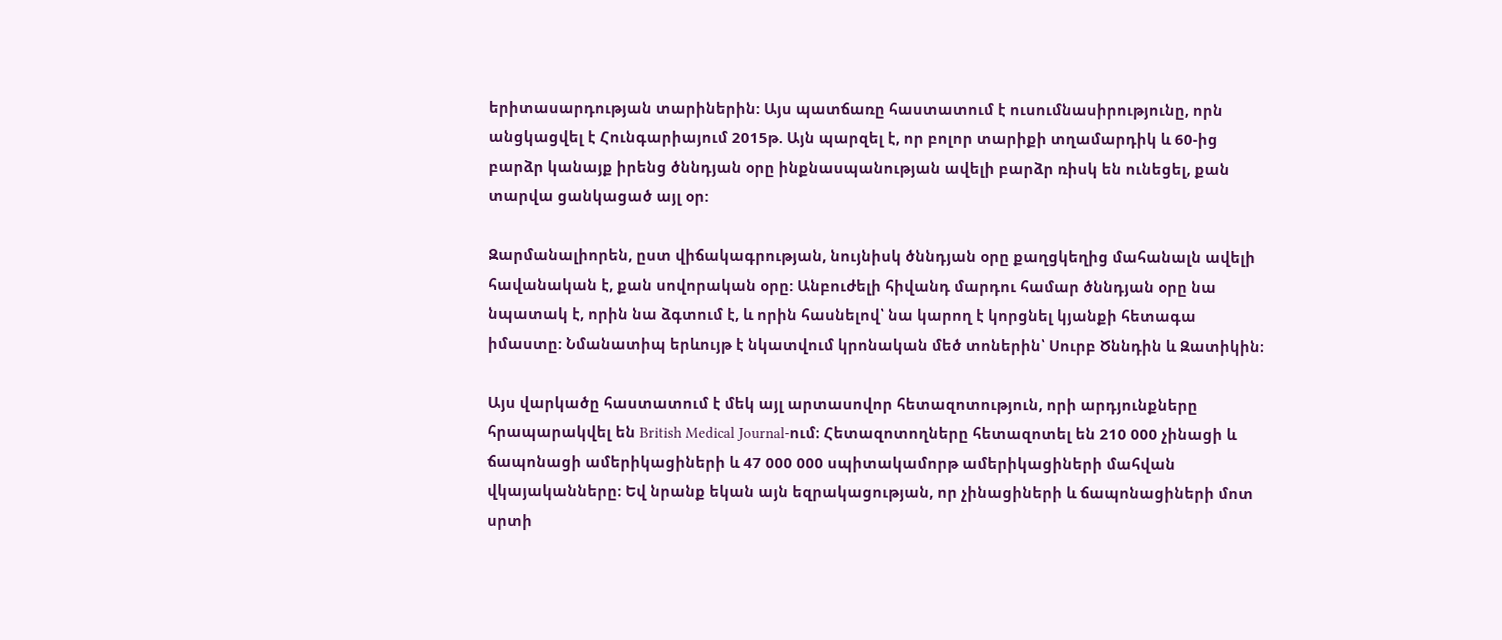երիտասարդության տարիներին: Այս պատճառը հաստատում է ուսումնասիրությունը, որն անցկացվել է Հունգարիայում 2015թ. Այն պարզել է, որ բոլոր տարիքի տղամարդիկ և 60-ից բարձր կանայք իրենց ծննդյան օրը ինքնասպանության ավելի բարձր ռիսկ են ունեցել, քան տարվա ցանկացած այլ օր:

Զարմանալիորեն, ըստ վիճակագրության, նույնիսկ ծննդյան օրը քաղցկեղից մահանալն ավելի հավանական է, քան սովորական օրը: Անբուժելի հիվանդ մարդու համար ծննդյան օրը նա նպատակ է, որին նա ձգտում է, և որին հասնելով՝ նա կարող է կորցնել կյանքի հետագա իմաստը: Նմանատիպ երևույթ է նկատվում կրոնական մեծ տոներին՝ Սուրբ Ծննդին և Զատիկին։

Այս վարկածը հաստատում է մեկ այլ արտասովոր հետազոտություն, որի արդյունքները հրապարակվել են British Medical Journal-ում։ Հետազոտողները հետազոտել են 210 000 չինացի և ճապոնացի ամերիկացիների և 47 000 000 սպիտակամորթ ամերիկացիների մահվան վկայականները։ Եվ նրանք եկան այն եզրակացության, որ չինացիների և ճապոնացիների մոտ սրտի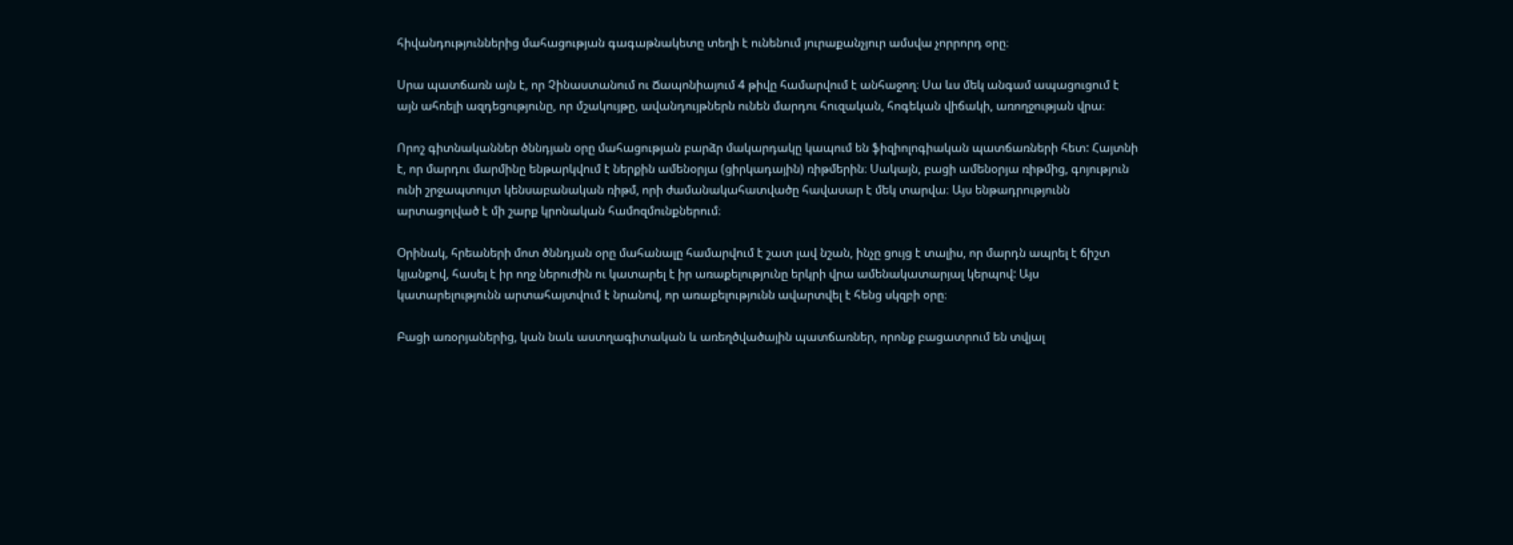հիվանդություններից մահացության գագաթնակետը տեղի է ունենում յուրաքանչյուր ամսվա չորրորդ օրը։

Սրա պատճառն այն է, որ Չինաստանում ու Ճապոնիայում 4 թիվը համարվում է անհաջող։ Սա ևս մեկ անգամ ապացուցում է այն ահռելի ազդեցությունը, որ մշակույթը, ավանդույթներն ունեն մարդու հուզական, հոգեկան վիճակի, առողջության վրա։

Որոշ գիտնականներ ծննդյան օրը մահացության բարձր մակարդակը կապում են ֆիզիոլոգիական պատճառների հետ: Հայտնի է, որ մարդու մարմինը ենթարկվում է ներքին ամենօրյա (ցիրկադային) ռիթմերին։ Սակայն, բացի ամենօրյա ռիթմից, գոյություն ունի շրջապտույտ կենսաբանական ռիթմ, որի ժամանակահատվածը հավասար է մեկ տարվա։ Այս ենթադրությունն արտացոլված է մի շարք կրոնական համոզմունքներում։

Օրինակ, հրեաների մոտ ծննդյան օրը մահանալը համարվում է շատ լավ նշան, ինչը ցույց է տալիս, որ մարդն ապրել է ճիշտ կյանքով, հասել է իր ողջ ներուժին ու կատարել է իր առաքելությունը երկրի վրա ամենակատարյալ կերպով: Այս կատարելությունն արտահայտվում է նրանով, որ առաքելությունն ավարտվել է հենց սկզբի օրը։

Բացի առօրյաներից, կան նաև աստղագիտական և առեղծվածային պատճառներ, որոնք բացատրում են տվյալ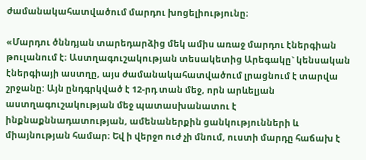ժամանակահատվածում մարդու խոցելիությունը։

«Մարդու ծննդյան տարեդարձից մեկ ամիս առաջ մարդու էներգիան թուլանում է։ Աստղագուշակության տեսակետից Արեգակը` կենսական էներգիայի աստղը, այս ժամանակահատվածում լրացնում է տարվա շրջանը: Այն ընդգրկված է 12-րդ տան մեջ, որն արևելյան աստղագուշակության մեջ պատասխանատու է ինքնաքննադատության, ամենաներքին ցանկությունների և միայնության համար։ Եվ ի վերջո ուժ չի մնում, ուստի մարդը հաճախ է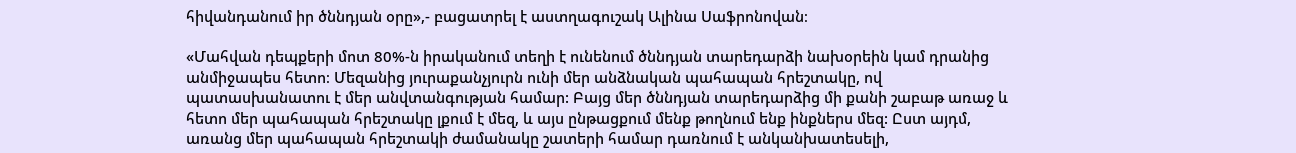հիվանդանում իր ծննդյան օրը»,- բացատրել է աստղագուշակ Ալինա Սաֆրոնովան։

«Մահվան դեպքերի մոտ 80%-ն իրականում տեղի է ունենում ծննդյան տարեդարձի նախօրեին կամ դրանից անմիջապես հետո։ Մեզանից յուրաքանչյուրն ունի մեր անձնական պահապան հրեշտակը, ով պատասխանատու է մեր անվտանգության համար: Բայց մեր ծննդյան տարեդարձից մի քանի շաբաթ առաջ և հետո մեր պահապան հրեշտակը լքում է մեզ, և այս ընթացքում մենք թողնում ենք ինքներս մեզ: Ըստ այդմ, առանց մեր պահապան հրեշտակի ժամանակը շատերի համար դառնում է անկանխատեսելի,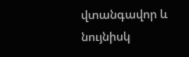վտանգավոր և նույնիսկ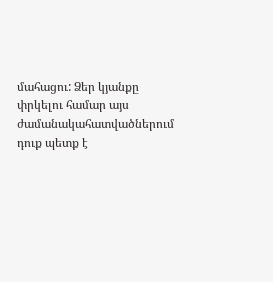մահացու: Ձեր կյանքը փրկելու համար այս ժամանակահատվածներում դուք պետք է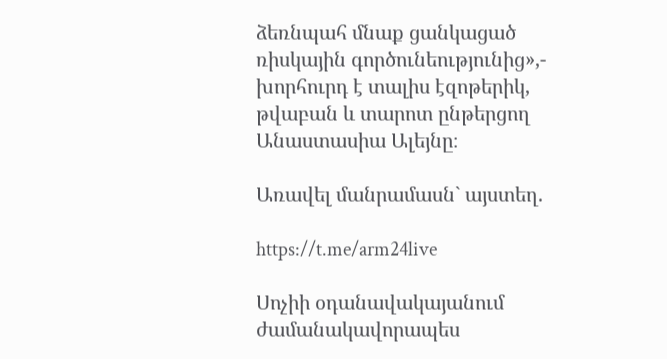ձեռնպահ մնաք ցանկացած ռիսկային գործունեությունից»,- խորհուրդ է տալիս էզոթերիկ, թվաբան և տարոտ ընթերցող Անաստասիա Ալեյնը։

Առավել մանրամասն` այստեղ.

https://t.me/arm24live

Սոչիի օդանավակայանում ժամանակավորապես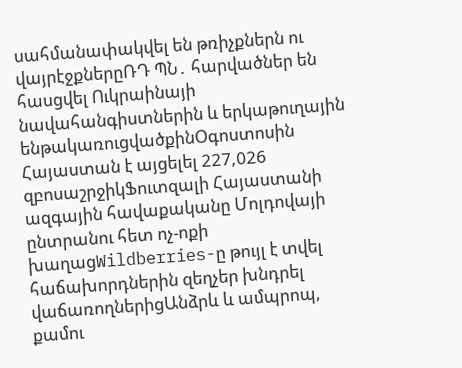սահմանափակվել են թռիչքներն ու վայրէջքներըՌԴ ՊՆ․ հարվածներ են հասցվել Ուկրաինայի նավահանգիստներին և երկաթուղային ենթակառուցվածքինՕգոստոսին Հայաստան է այցելել 227,026 զբոսաշրջիկՖուտզալի Հայաստանի ազգային հավաքականը Մոլդովայի ընտրանու հետ ոչ-ոքի խաղացWildberries-ը թույլ է տվել հաճախորդներին զեղչեր խնդրել վաճառողներիցԱնձրև և ամպրոպ, քամու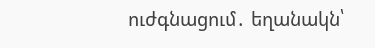ուժգնացում․ եղանակն՝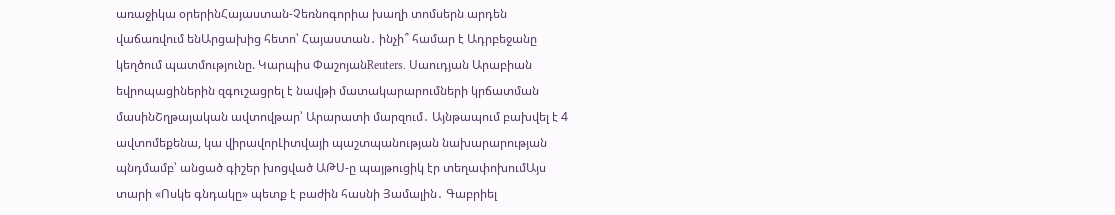առաջիկա օրերինՀայաստան-Չեռնոգորիա խաղի տոմսերն արդեն վաճառվում ենԱրցախից հետո՝ Հայաստան․ ինչի՞ համար է Ադրբեջանը կեղծում պատմությունը. Կարպիս ՓաշոյանReuters․ Սաուդյան Արաբիան եվրոպացիներին զգուշացրել է նավթի մատակարարումների կրճատման մասինՇղթայական ավտովթար՝ Արարատի մարզում․ Այնթապում բախվել է 4 ավտոմեքենա, կա վիրավորԼիտվայի պաշտպանության նախարարության պնդմամբ՝ անցած գիշեր խոցված ԱԹՍ-ը պայթուցիկ էր տեղափոխումԱյս տարի «Ոսկե գնդակը» պետք է բաժին հասնի Յամալին․ Գաբրիել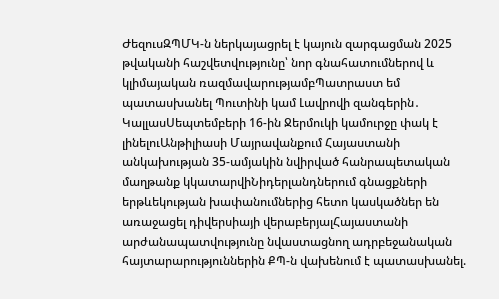ԺեզուսԶՊՄԿ-ն ներկայացրել է կայուն զարգացման 2025 թվականի հաշվետվությունը՝ նոր գնահատումներով և կլիմայական ռազմավարությամբՊատրաստ եմ պատասխանել Պուտինի կամ Լավրովի զանգերին․ ԿալլասՍեպտեմբերի 16-ին Ջերմուկի կամուրջը փակ է լինելուԱնթիլիասի Մայրավանքում Հայաստանի անկախության 35-ամյակին նվիրված հանրապետական մաղթանք կկատարվիՆիդերլանդներում գնացքների երթևեկության խափանումներից հետո կասկածներ են առաջացել դիվերսիայի վերաբերյալՀայաստանի արժանապատվությունը նվաստացնող ադրբեջանական հայտարարություններին ՔՊ-ն վախենում է պատասխանել.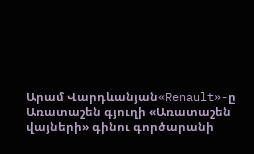Արամ Վարդևանյան«Renault»-ը Առատաշեն գյուղի «Առատաշեն վայների» գինու գործարանի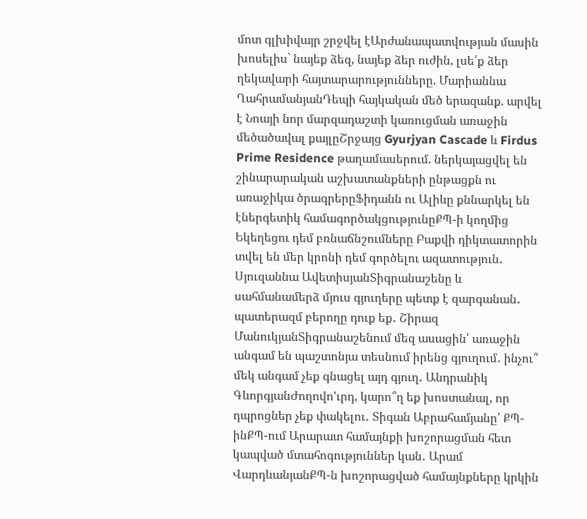մոտ գլխիվայր շրջվել էԱրժանապատվության մասին խոսելիս` նայեք ձեզ, նայեք ձեր ուժին, լսե՛ք ձեր ղեկավարի հայտարարությունները. Մարիաննա ՂահրամանյանԴեպի հայկական մեծ երազանք. արվել է Նոայի նոր մարզադաշտի կառուցման առաջին մեծածավալ քայլըՇրջայց Gyurjyan Cascade և Firdus Prime Residence թաղամասերում. ներկայացվել են շինարարական աշխատանքների ընթացքն ու առաջիկա ծրագրերըՖիդանն ու Ալիևը քննարկել են էներգետիկ համագործակցությունըՔՊ-ի կողմից Եկեղեցու դեմ բռնաճնշումները Բաքվի դիկտատորին տվել են մեր կրոնի դեմ գործելու ազատություն․ Սյուզաննա ԱվետիսյանՏիգրանաշենը և սահմանամերձ մյուս գյուղերը պետք է զարգանան․ պատերազմ բերողը դուք եք․ Շիրազ ՄանուկյանՏիգրանաշենում մեզ ասացին՝ առաջին անգամ են պաշտոնյա տեսնում իրենց գյուղում․ ինչու՞ մեկ անգամ չեք գնացել այդ գյուղ․ Անդրանիկ ԳևորգյանԺողովո'ւրդ, կարո՞ղ եք խոստանալ, որ դպրոցներ չեք փակելու․ Տիգան Աբրահամյանը՝ ՔՊ-ինՔՊ-ում Արարատ համայնքի խոշորացման հետ կապված մտահոգություններ կան․ Արամ ՎարդևանյանՔՊ-ն խոշորացված համայնքները կրկին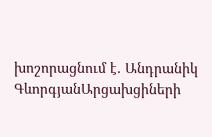խոշորացնում է․ Անդրանիկ ԳևորգյանԱրցախցիների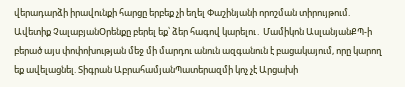վերադարձի իրավունքի հարցը երբեք չի եղել Փաշինյանի որոշման տիրույթում. Ավետիք ՉալաբյանՕրենքը բերել եք՝ ձեր հագով կարելու․ Մամիկոն ԱսլանյանՔՊ-ի բերած այս փոփոխության մեջ մի մարդու անուն ազգանուն է բացակայում, որը կարող եք ավելացնել. Տիգրան ԱբրահամյանՊատերազմի կոչ չէ Արցախի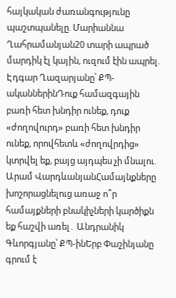հայկական ժառանգությունը պաշտպանելը. Մարիաննա Ղահրամանյան20 տարի ապրած մարդիկ էլ կային, ուզում էին ապրել. Էդգար Ղազարյանը՝ ՔՊ-ականներինԴուք համազգային բառի հետ խնդիր ունեք, դուք «ժողովուրդ» բառի հետ խնդիր ունեք, որովհետև «ժողովրդից» կտրվել եք, բայց այդպես չի մնալու. Արամ ՎարդևանյանՀամայնքները խոշորացնելուց առաջ ո՞ր համայքների բնակիչների կարծիքն եք հաշվի առել․ Անդրանիկ Գևորգյանը՝ ՔՊ-ինԵրբ Փաշինյանը գրում է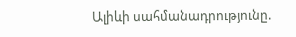Ալիևի սահմանադրությունը.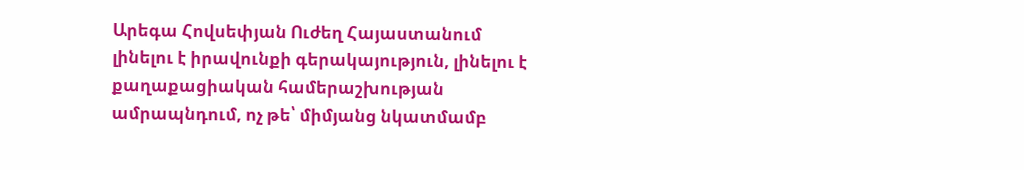Արեգա Հովսեփյան Ուժեղ Հայաստանում լինելու է իրավունքի գերակայություն, լինելու է քաղաքացիական համերաշխության ամրապնդում, ոչ թե՝ միմյանց նկատմամբ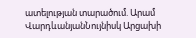ատելության տարածում. Արամ ՎարդևանյանՆույնիսկ Արցախի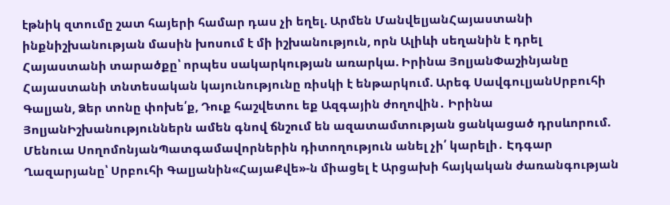էթնիկ զտումը շատ հայերի համար դաս չի եղել. Արմեն ՄանվելյանՀայաստանի ինքնիշխանության մասին խոսում է մի իշխանություն, որն Ալիևի սեղանին է դրել Հայաստանի տարածքը՝ որպես սակարկության առարկա. Իրինա ՅոլյանՓաշինյանը Հայաստանի տնտեսական կայունությունը ռիսկի է ենթարկում. Արեգ ՍավգուլյանՍրբուհի Գալյան, Ձեր տոնը փոխե՛ք, Դուք հաշվետու եք Ազգային ժողովին․ Իրինա ՅոլյանԻշխանություններն ամեն գնով ճնշում են ազատամտության ցանկացած դրսևորում. Մենուա ՍողոմոնյանՊատգամավորներին դիտողություն անել չի՛ կարելի․ Էդգար Ղազարյանը՝ Սրբուհի Գալյանին«ՀայաՔվե»-ն միացել է Արցախի հայկական ժառանգության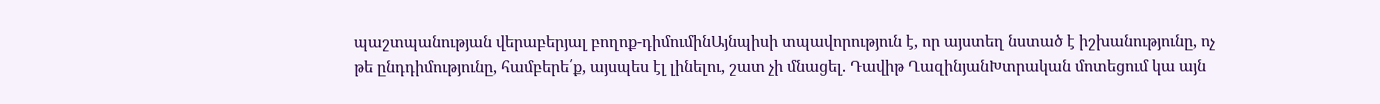պաշտպանության վերաբերյալ բողոք-դիմումինԱյնպիսի տպավորություն է, որ այստեղ նստած է իշխանությունը, ոչ թե ընդդիմությունը, համբերե՛ք, այսպես էլ լինելու, շատ չի մնացել. Դավիթ ՂազինյանԽտրական մոտեցում կա այն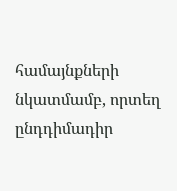համայնքների նկատմամբ, որտեղ ընդդիմադիր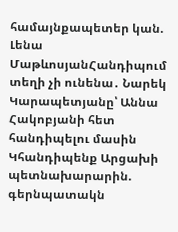համայնքապետեր կան. Լենա ՄաթևոսյանՀանդիպում տեղի չի ունենա․ Նարեկ Կարապետյանը՝ Աննա Հակոբյանի հետ հանդիպելու մասին Կհանդիպենք Արցախի պետնախարարին. գերնպատակն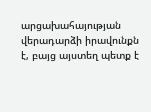արցախահայության վերադարձի իրավունքն է, բայց այստեղ պետք է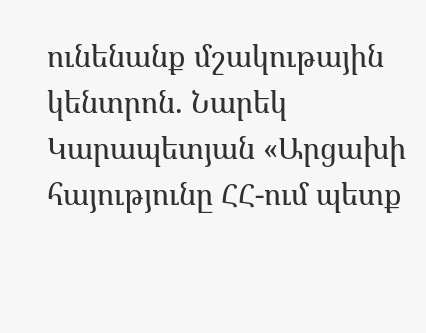ունենանք մշակութային կենտրոն. Նարեկ Կարապետյան «Արցախի հայությունը ՀՀ-ում պետք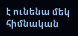է ունենա մեկ հիմնական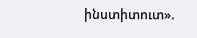ինստիտուտ».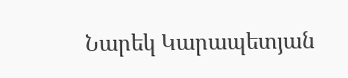Նարեկ Կարապետյան